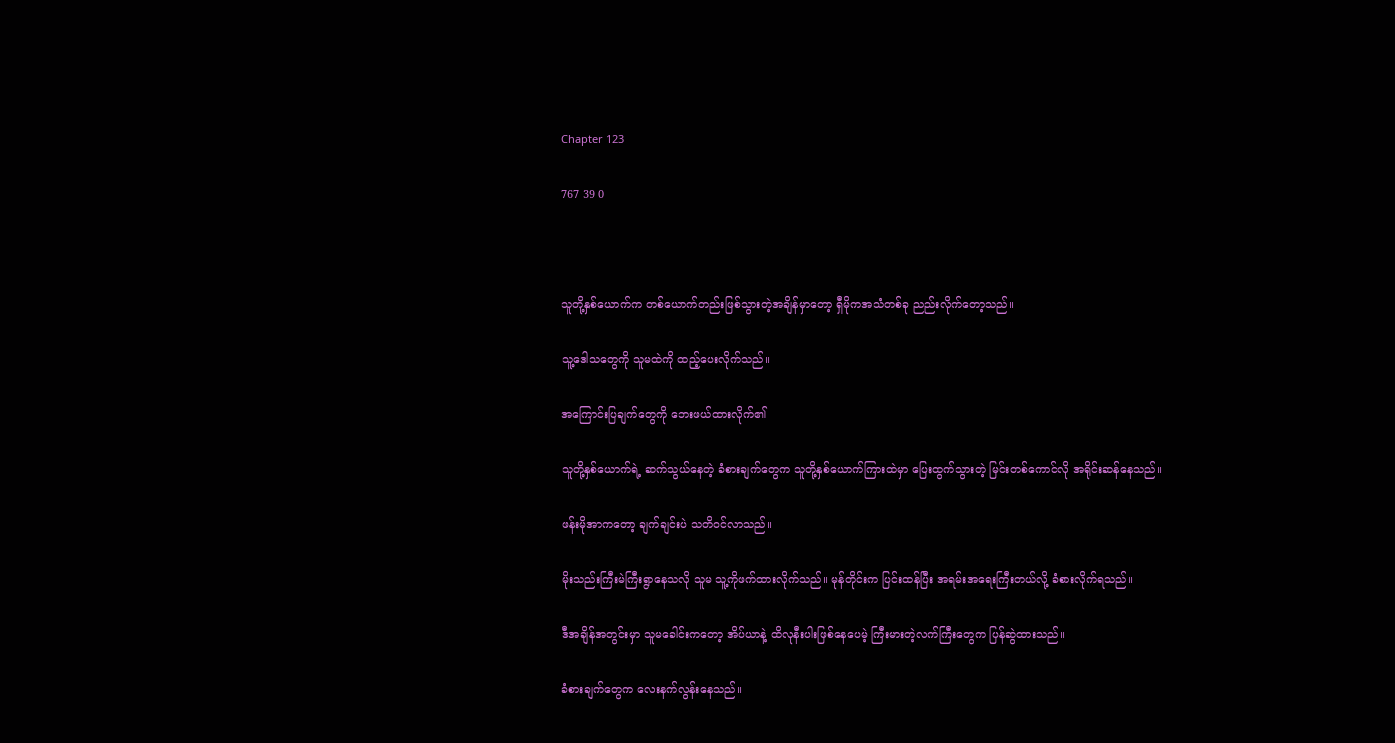Chapter 123

767 39 0



သူတို့နှစ်ယောက်က တစ်ယောက်တည်းဖြစ်သွားတဲ့အချိန်မှာတော့ ရှီမိုကအသံတစ်ခု ညည်းလိုက်တော့သည်။

သူ့ဒေါသတွေကို သူမထဲကို ထည့်ပေးလိုက်သည်။

အကြောင်းပြချက်တွေကို ဘေးဖယ်ထားလိုက်၏

သူတို့နှစ်ယောက်ရဲ့ ဆက်သွယ်နေတဲ့ ခံစားချက်တွေက သူတို့နှစ်ယောက်ကြားထဲမှာ ပြေးထွက်သွားတဲ့ မြင်းတစ်ကောင်လို အရိုင်းဆန်နေသည်။

ဖန်းမိုအာကတော့ ချက်ချင်းပဲ သတိဝင်လာသည်။

မိုးသည်းကြီးမဲကြီးရွာနေသလို သူမ သူ့ကိုဖက်ထားလိုက်သည်။ မုန်တိုင်းက ပြင်းထန်ပြီး အရမ်းအရေးကြီးတယ်လို့ ခံစားလိုက်ရသည်။

ဒီအချိန်အတွင်းမှာ သူမခေါင်းကတော့ အိပ်ယာနဲ့ ထိလုနီးပါးဖြစ်နေပေမဲ့ ကြီးမားတဲ့လက်ကြီးတွေက ပြန်ဆွဲထားသည်။

ခံစားချက်တွေက လေးနက်လွန်းနေသည်။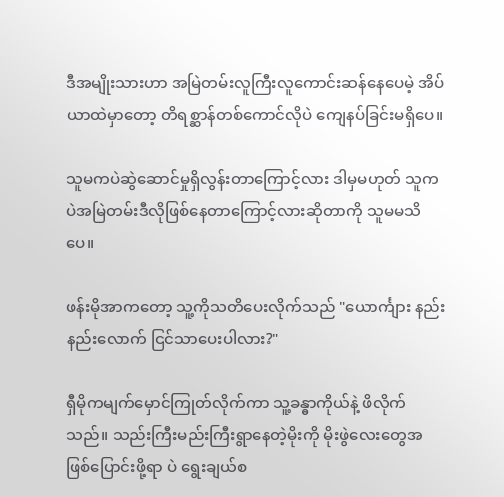ဒီအမျိုးသားဟာ အမြဲတမ်းလူကြီးလူကောင်းဆန်နေပေမဲ့ အိပ်ယာထဲမှာတော့ တိရစ္ဆာန်တစ်ကောင်လိုပဲ ကျေနပ်ခြင်းမရှိပေ။

သူမကပဲဆွဲဆောင်မှုရှိလွန်းတာကြောင့်လား ဒါမှမဟုတ် သူကပဲအမြဲတမ်းဒီလိုဖြစ်နေတာကြောင့်လားဆိုတာကို သူမမသိပေ။

ဖန်းမိုအာကတော့ သူ့ကိုသတိပေးလိုက်သည် "ယောင်္ကျား နည်းနည်းလောက် ငြင်သာပေးပါလား?"

ရှီမိုကမျက်မှောင်ကြုတ်လိုက်ကာ သူ့ခန္ဓာကိုယ်နဲ့ ဖိလိုက်သည်။ သည်းကြီးမည်းကြီးရွာနေတဲ့မိုးကို မိုးဖွဲလေးတွေအဖြစ်ပြောင်းဖို့ရာ ပဲ ရွေးချယ်စ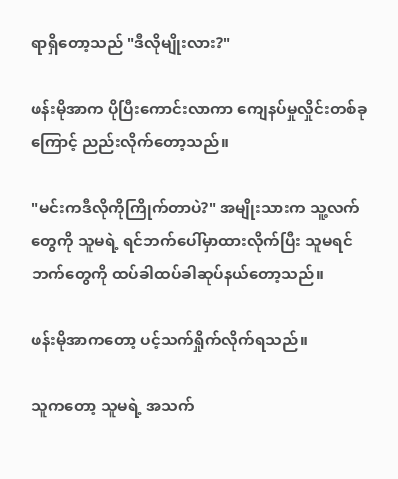ရာရှိတော့သည် "ဒီလိုမျိုးလား?"

ဖန်းမိုအာက ပိုပြီးကောင်းလာကာ ကျေနပ်မှုလှိုင်းတစ်ခုကြောင့် ညည်းလိုက်တော့သည်။

"မင်းကဒီလိုကိုကြိုက်တာပဲ?" အမျိုးသားက သူ့လက်တွေကို သူမရဲ့ ရင်ဘက်ပေါ်မှာထားလိုက်ပြီး သူမရင်ဘက်တွေကို ထပ်ခါထပ်ခါဆုပ်နယ်တော့သည်။

ဖန်းမိုအာကတော့ ပင့်သက်ရှိုက်လိုက်ရသည်။

သူကတော့ သူမရဲ့ အသက်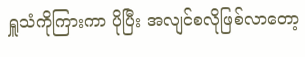ရှူသံကိုကြားကာ ပိုပြီး အလျင်စလိုဖြစ်လာတော့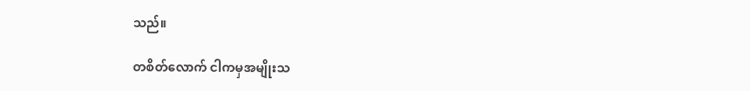သည်။

တစိတ်လောက် ငါကမှအမျိုးသ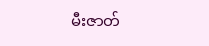မီးဇာတ်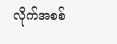လိုက်အစစ်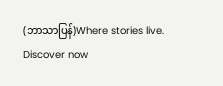(ဘာသာပြန်)Where stories live. Discover now